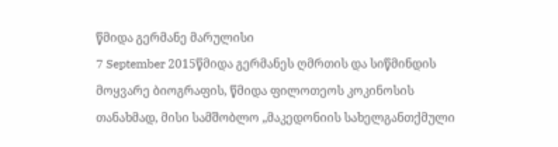წმიდა გერმანე მარულისი
7 September 2015წმიდა გერმანეს ღმრთის და სიწმინდის მოყვარე ბიოგრაფის, წმიდა ფილოთეოს კოკინოსის თანახმად, მისი სამშობლო „მაკედონიის სახელგანთქმული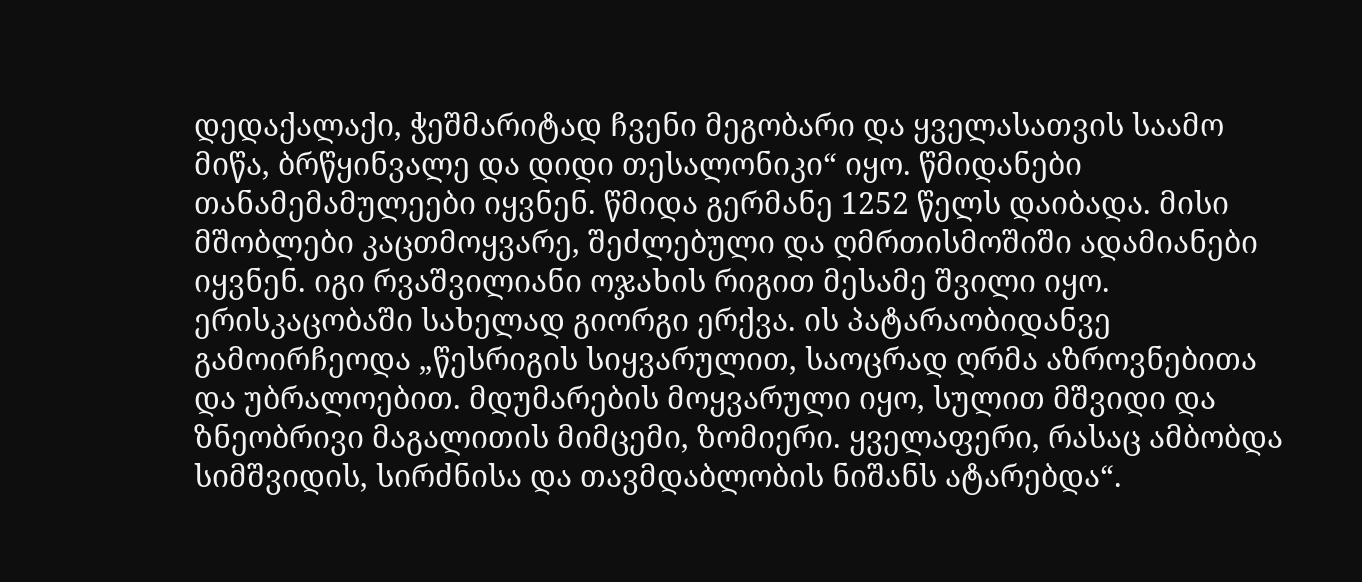დედაქალაქი, ჭეშმარიტად ჩვენი მეგობარი და ყველასათვის საამო მიწა, ბრწყინვალე და დიდი თესალონიკი“ იყო. წმიდანები თანამემამულეები იყვნენ. წმიდა გერმანე 1252 წელს დაიბადა. მისი მშობლები კაცთმოყვარე, შეძლებული და ღმრთისმოშიში ადამიანები იყვნენ. იგი რვაშვილიანი ოჯახის რიგით მესამე შვილი იყო. ერისკაცობაში სახელად გიორგი ერქვა. ის პატარაობიდანვე გამოირჩეოდა „წესრიგის სიყვარულით, საოცრად ღრმა აზროვნებითა და უბრალოებით. მდუმარების მოყვარული იყო, სულით მშვიდი და ზნეობრივი მაგალითის მიმცემი, ზომიერი. ყველაფერი, რასაც ამბობდა სიმშვიდის, სირძნისა და თავმდაბლობის ნიშანს ატარებდა“.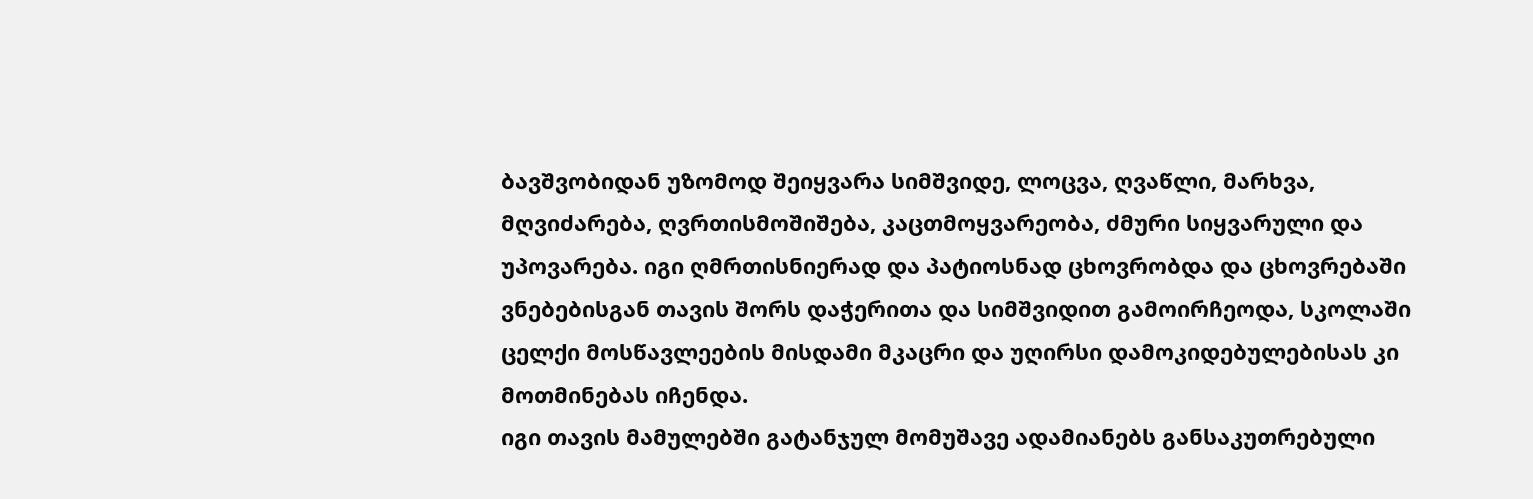ბავშვობიდან უზომოდ შეიყვარა სიმშვიდე, ლოცვა, ღვაწლი, მარხვა, მღვიძარება, ღვრთისმოშიშება, კაცთმოყვარეობა, ძმური სიყვარული და უპოვარება. იგი ღმრთისნიერად და პატიოსნად ცხოვრობდა და ცხოვრებაში ვნებებისგან თავის შორს დაჭერითა და სიმშვიდით გამოირჩეოდა, სკოლაში ცელქი მოსწავლეების მისდამი მკაცრი და უღირსი დამოკიდებულებისას კი მოთმინებას იჩენდა.
იგი თავის მამულებში გატანჯულ მომუშავე ადამიანებს განსაკუთრებული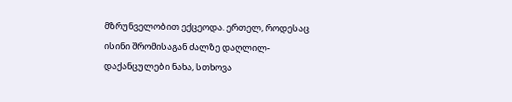მზრუნველობით ექცეოდა. ერთელ, როდესაც ისინი შრომისაგან ძალზე დაღლილ-დაქანცულები ნახა, სთხოვა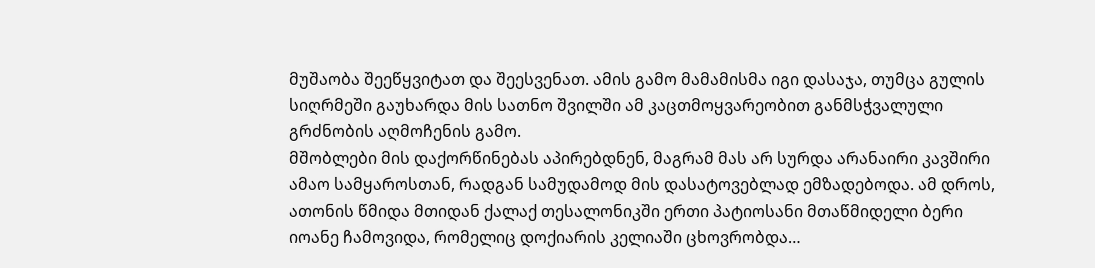მუშაობა შეეწყვიტათ და შეესვენათ. ამის გამო მამამისმა იგი დასაჯა, თუმცა გულის სიღრმეში გაუხარდა მის სათნო შვილში ამ კაცთმოყვარეობით განმსჭვალული გრძნობის აღმოჩენის გამო.
მშობლები მის დაქორწინებას აპირებდნენ, მაგრამ მას არ სურდა არანაირი კავშირი ამაო სამყაროსთან, რადგან სამუდამოდ მის დასატოვებლად ემზადებოდა. ამ დროს, ათონის წმიდა მთიდან ქალაქ თესალონიკში ერთი პატიოსანი მთაწმიდელი ბერი იოანე ჩამოვიდა, რომელიც დოქიარის კელიაში ცხოვრობდა…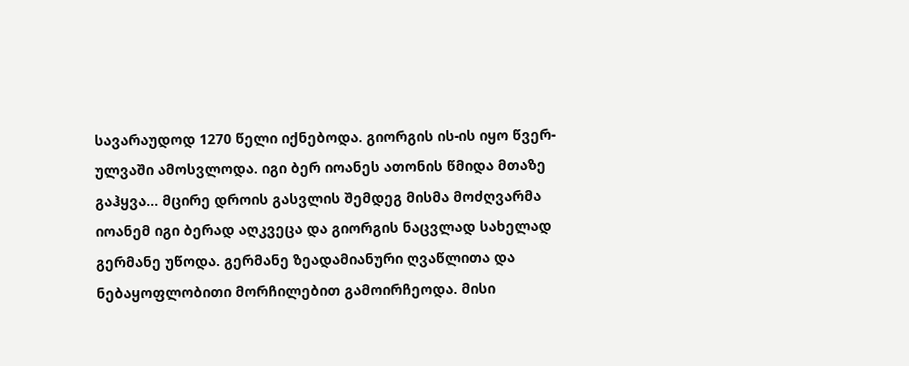სავარაუდოდ 1270 წელი იქნებოდა. გიორგის ის-ის იყო წვერ-ულვაში ამოსვლოდა. იგი ბერ იოანეს ათონის წმიდა მთაზე გაჰყვა… მცირე დროის გასვლის შემდეგ მისმა მოძღვარმა იოანემ იგი ბერად აღკვეცა და გიორგის ნაცვლად სახელად გერმანე უწოდა. გერმანე ზეადამიანური ღვაწლითა და ნებაყოფლობითი მორჩილებით გამოირჩეოდა. მისი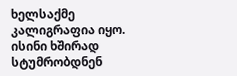ხელსაქმე კალიგრაფია იყო. ისინი ხშირად სტუმრობდნენ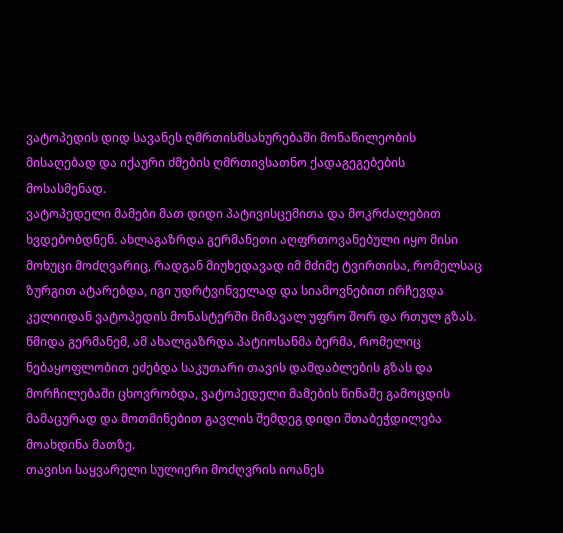ვატოპედის დიდ სავანეს ღმრთისმსახურებაში მონაწილეობის მისაღებად და იქაური ძმების ღმრთივსათნო ქადაგეგებების მოსასმენად.
ვატოპედელი მამები მათ დიდი პატივისცემითა და მოკრძალებით ხვდებობდნენ. ახლაგაზრდა გერმანეთი აღფრთოვანებული იყო მისი მოხუცი მოძღვარიც, რადგან მიუხედავად იმ მძიმე ტვირთისა, რომელსაც ზურგით ატარებდა, იგი უდრტვინველად და სიამოვნებით ირჩევდა კელიიდან ვატოპედის მონასტერში მიმავალ უფრო შორ და რთულ გზას. წმიდა გერმანემ, ამ ახალგაზრდა პატიოსანმა ბერმა, რომელიც ნებაყოფლობით ეძებდა საკუთარი თავის დამდაბლების გზას და მორჩილებაში ცხოვრობდა, ვატოპედელი მამების წინაშე გამოცდის მამაცურად და მოთმინებით გავლის შემდეგ დიდი შთაბეჭდილება მოახდინა მათზე.
თავისი საყვარელი სულიერი მოძღვრის იოანეს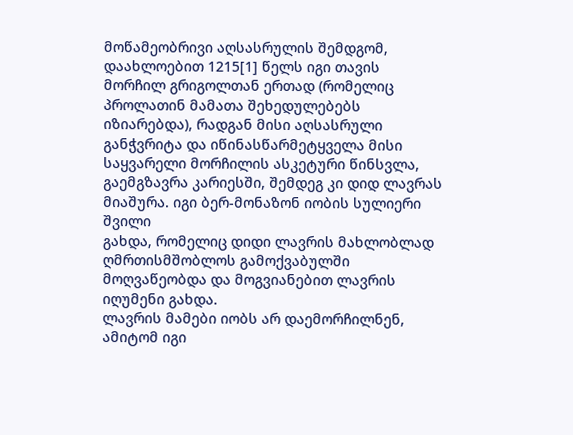მოწამეობრივი აღსასრულის შემდგომ, დაახლოებით 1215[1] წელს იგი თავის მორჩილ გრიგოლთან ერთად (რომელიც პროლათინ მამათა შეხედულებებს იზიარებდა), რადგან მისი აღსასრული განჭვრიტა და იწინასწარმეტყველა მისი საყვარელი მორჩილის ასკეტური წინსვლა, გაემგზავრა კარიესში, შემდეგ კი დიდ ლავრას მიაშურა. იგი ბერ-მონაზონ იობის სულიერი შვილი
გახდა, რომელიც დიდი ლავრის მახლობლად ღმრთისმშობლოს გამოქვაბულში მოღვაწეობდა და მოგვიანებით ლავრის იღუმენი გახდა.
ლავრის მამები იობს არ დაემორჩილნენ, ამიტომ იგი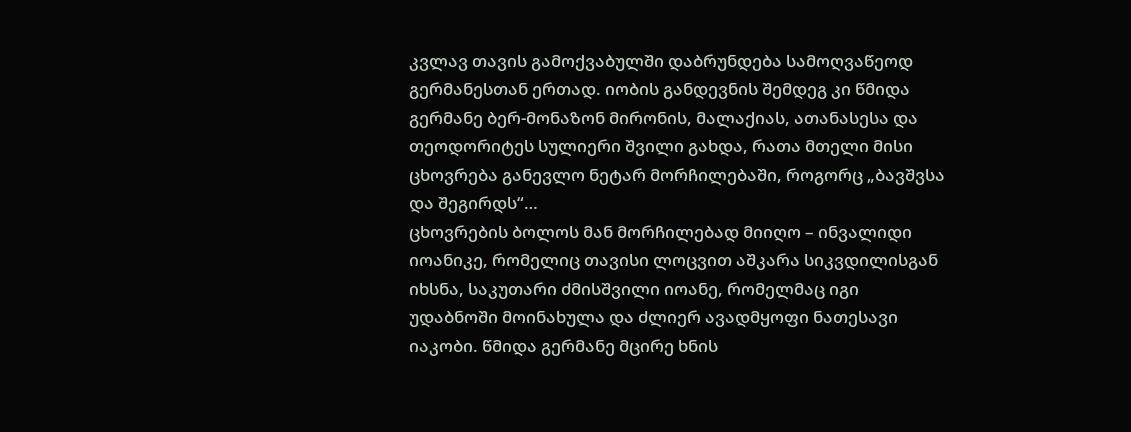კვლავ თავის გამოქვაბულში დაბრუნდება სამოღვაწეოდ გერმანესთან ერთად. იობის განდევნის შემდეგ კი წმიდა გერმანე ბერ-მონაზონ მირონის, მალაქიას, ათანასესა და თეოდორიტეს სულიერი შვილი გახდა, რათა მთელი მისი ცხოვრება განევლო ნეტარ მორჩილებაში, როგორც „ბავშვსა და შეგირდს“…
ცხოვრების ბოლოს მან მორჩილებად მიიღო – ინვალიდი იოანიკე, რომელიც თავისი ლოცვით აშკარა სიკვდილისგან იხსნა, საკუთარი ძმისშვილი იოანე, რომელმაც იგი უდაბნოში მოინახულა და ძლიერ ავადმყოფი ნათესავი იაკობი. წმიდა გერმანე მცირე ხნის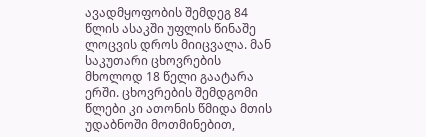ავადმყოფობის შემდეგ 84 წლის ასაკში უფლის წინაშე ლოცვის დროს მიიცვალა. მან საკუთარი ცხოვრების მხოლოდ 18 წელი გაატარა ერში. ცხოვრების შემდგომი წლები კი ათონის წმიდა მთის უდაბნოში მოთმინებით,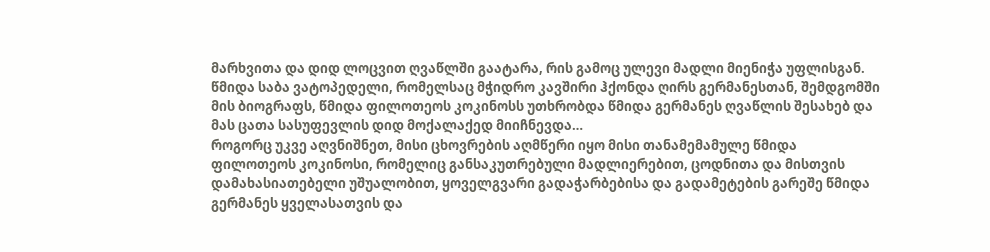მარხვითა და დიდ ლოცვით ღვაწლში გაატარა, რის გამოც ულევი მადლი მიენიჭა უფლისგან.
წმიდა საბა ვატოპედელი, რომელსაც მჭიდრო კავშირი ჰქონდა ღირს გერმანესთან, შემდგომში მის ბიოგრაფს, წმიდა ფილოთეოს კოკინოსს უთხრობდა წმიდა გერმანეს ღვაწლის შესახებ და მას ცათა სასუფევლის დიდ მოქალაქედ მიიჩნევდა…
როგორც უკვე აღვნიშნეთ, მისი ცხოვრების აღმწერი იყო მისი თანამემამულე წმიდა ფილოთეოს კოკინოსი, რომელიც განსაკუთრებული მადლიერებით, ცოდნითა და მისთვის დამახასიათებელი უშუალობით, ყოველგვარი გადაჭარბებისა და გადამეტების გარეშე წმიდა გერმანეს ყველასათვის და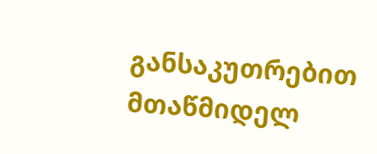განსაკუთრებით მთაწმიდელ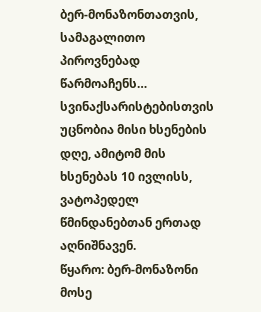ბერ-მონაზონთათვის, სამაგალითო პიროვნებად წარმოაჩენს…
სვინაქსარისტებისთვის უცნობია მისი ხსენების დღე, ამიტომ მის ხსენებას 10 ივლისს, ვატოპედელ წმინდანებთან ერთად აღნიშნავენ.
წყარო: ბერ-მონაზონი მოსე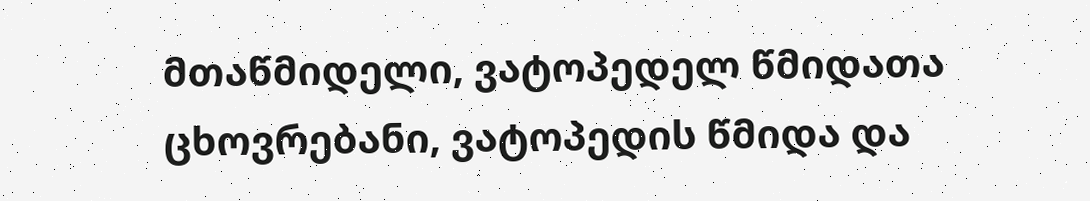მთაწმიდელი, ვატოპედელ წმიდათა ცხოვრებანი, ვატოპედის წმიდა და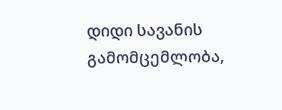დიდი სავანის გამომცემლობა,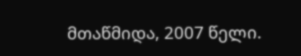მთაწმიდა, 2007 წელი.